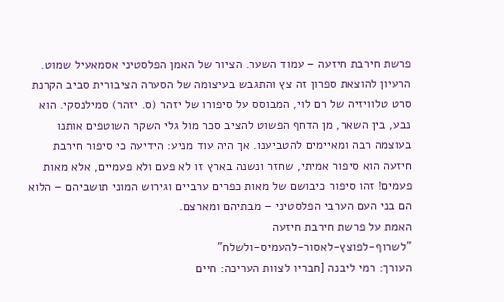פרשת חירבת חיזעה – עמוד השער. הציור של האמן הפלסטיני אסמאעיל שמוט.
הרעיון להוצאת ספרון זה צץ והתגבש בעיצומה של הסערה הציבורית סביב הקרנת סרט טלוויזיה של רם לוי, המבוסס על סיפורו של יזהר (ס. יזהר) סמילנסקי. הוא נבע, בין השאר, מן הדחף הפשוט להציב סכר מול גלי השקר השוטפים אותנו בעוצמה רבה ומאיימים להטביענו. אך היה עוד מניע: הידיעה כי סיפור חירבת חיזעה הוא סיפור אמיתי, שחזר ונשנה בארץ זו לא פעם ולא פעמיים, אלא מאות פעמים! זהו סיפור כיבושם של מאות כפרים ערביים וגירוש המוני תושביהם – הלוא הם בני העם הערבי הפלסטיני – מבתיהם ומארצם.
האמת על פרשת חירבת חיזעה
"לשרוף-לפוצץ-לאסור-להעמיס-ולשלח"
העורך: רמי ליבנה [חבריו לצוות העריכה: חיים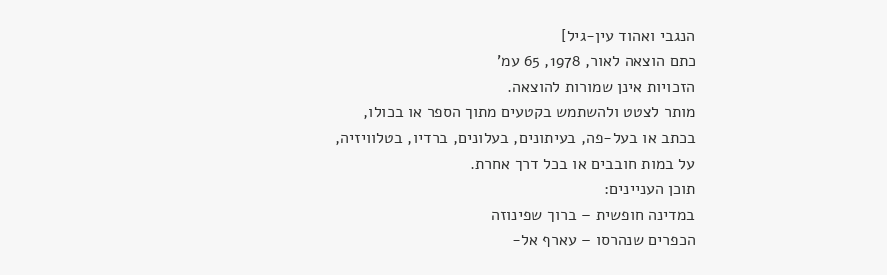הנגבי ואהוד עין-גיל]
כתם הוצאה לאור, 1978, 65 עמ'
הזכויות אינן שמורות להוצאה.
מותר לצטט ולהשתמש בקטעים מתוך הספר או בכולו,
בכתב או בעל-פה, בעיתונים, בעלונים, ברדיו, בטלוויזיה,
על במות חובבים או בכל דרך אחרת.
תוכן העניינים:
במדינה חופשית – ברוך שפינוזה
הכפרים שנהרסו – עארף אל-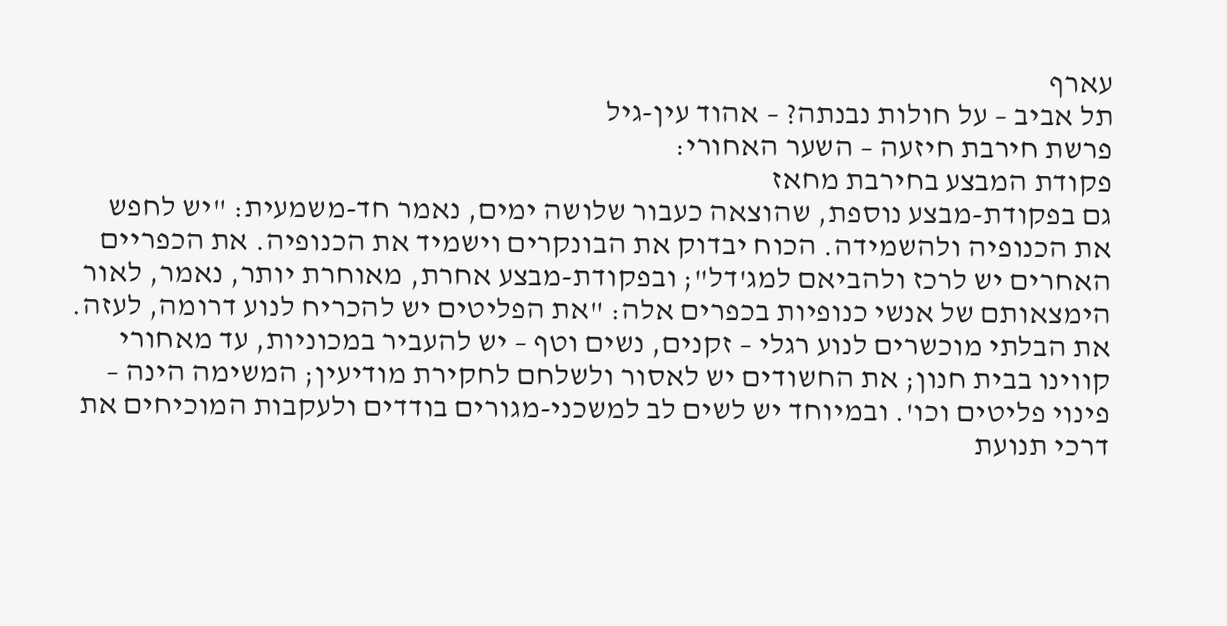עארף
תל אביב – על חולות נבנתה? – אהוד עין-גיל
פרשת חירבת חיזעה – השער האחורי:
פקודת המבצע בחירבת מחאז
גם בפקודת-מבצע נוספת, שהוצאה כעבור שלושה ימים, נאמר חד-משמעית: "יש לחפש את הכנופיה ולהשמידה. הכוח יבדוק את הבונקרים וישמיד את הכנופיה. את הכפריים האחרים יש לרכז ולהביאם למג'דל"; ובפקודת-מבצע אחרת, מאוחרת יותר, נאמר, לאור הימצאותם של אנשי כנופיות בכפרים אלה: "את הפליטים יש להכריח לנוע דרומה, לעזה. את הבלתי מוכשרים לנוע רגלי – זקנים, נשים וטף – יש להעביר במכוניות, עד מאחורי קווינו בבית חנון; את החשודים יש לאסור ולשלחם לחקירת מודיעין; המשימה הינה – פינוי פליטים וכו'. ובמיוחד יש לשים לב למשכני-מגורים בודדים ולעקבות המוכיחים את דרכי תנועת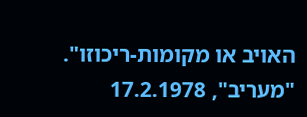האויב או מקומות-ריכוזו".
"מעריב", 17.2.1978